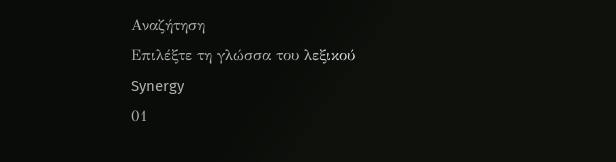Αναζήτηση
Επιλέξτε τη γλώσσα του λεξικού
Synergy
01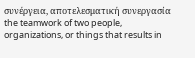συνέργεια, αποτελεσματική συνεργασία
the teamwork of two people, organizations, or things that results in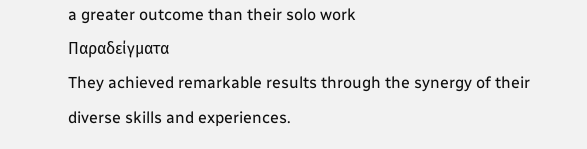a greater outcome than their solo work
Παραδείγματα
They achieved remarkable results through the synergy of their diverse skills and experiences.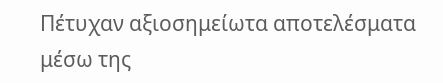Πέτυχαν αξιοσημείωτα αποτελέσματα μέσω της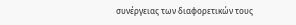συνέργειας των διαφορετικών τους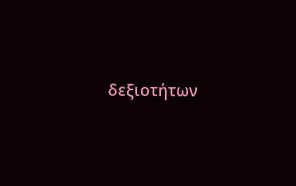δεξιοτήτων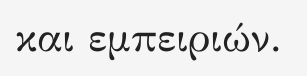και εμπειριών.